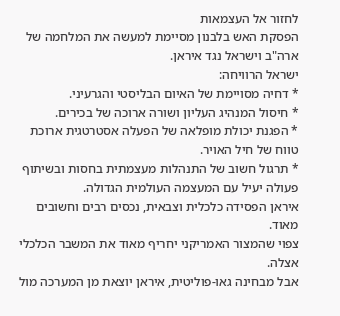לחזור אל העצמאות
הפסקת האש בלבנון מסיימת למעשה את המלחמה של ארה"ב וישראל נגד איראן.
ישראל הרוויחה:
* דחיה מסויימת של האיום הבליסטי והגרעיני.
* חיסול המנהיג העליון ושורה ארוכה של בכירים.
* הפגנת יכולת מופלאה של הפעלה אסטרטגית ארוכת טווח של חיל האויר.
* תרגול חשוב של התנהלות מעצמתית בחסות ובשיתוף פעולה יעיל עם המעצמה העולמית הגדולה.
איראן הפסידה כלכלית וצבאית, נכסים רבים וחשובים מאוד.
צפוי שהמצור האמריקני יחריף מאוד את המשבר הכלכלי אצלה.
אבל מבחינה גאו-פוליטית, איראן יוצאת מן המערכה מול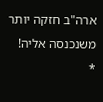ארה"ב חזקה יותר משנכנסה אליה!
*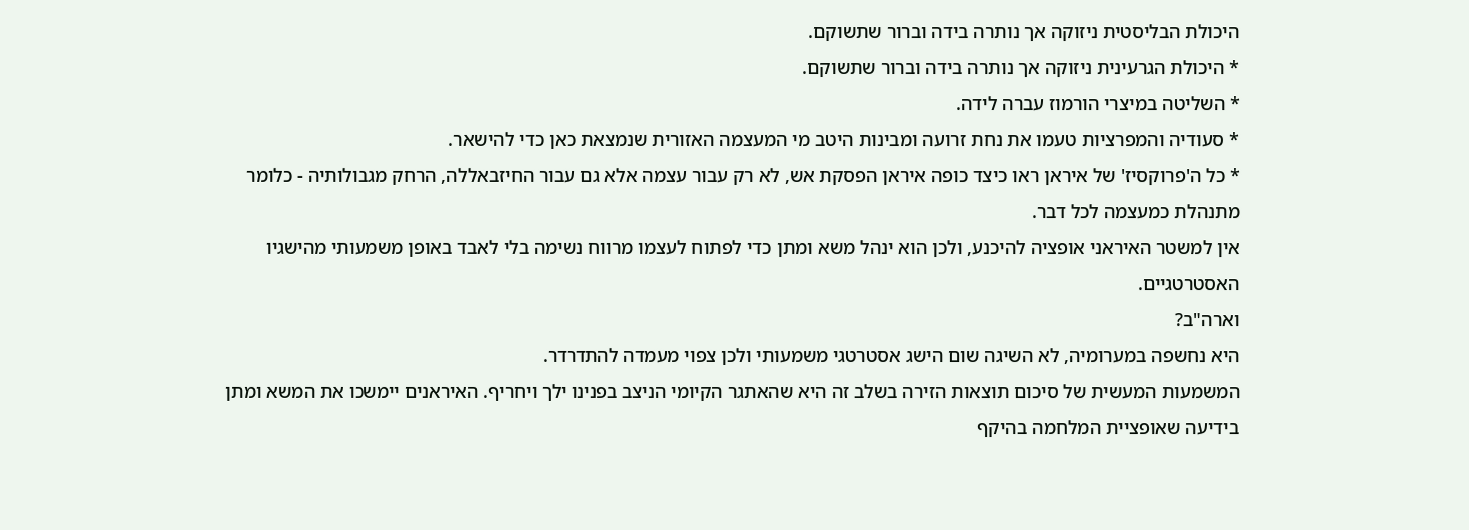היכולת הבליסטית ניזוקה אך נותרה בידה וברור שתשוקם.
* היכולת הגרעינית ניזוקה אך נותרה בידה וברור שתשוקם.
* השליטה במיצרי הורמוז עברה לידה.
* סעודיה והמפרציות טעמו את נחת זרועה ומבינות היטב מי המעצמה האזורית שנמצאת כאן כדי להישאר.
* כל ה'פרוקסיז' של איראן ראו כיצד כופה איראן הפסקת אש, לא רק עבור עצמה אלא גם עבור החיזבאללה, הרחק מגבולותיה - כלומר מתנהלת כמעצמה לכל דבר.
אין למשטר האיראני אופציה להיכנע, ולכן הוא ינהל משא ומתן כדי לפתוח לעצמו מרווח נשימה בלי לאבד באופן משמעותי מהישגיו האסטרטגיים.
וארה"ב?
היא נחשפה במערומיה, לא השיגה שום הישג אסטרטגי משמעותי ולכן צפוי מעמדה להתדרדר.
המשמעות המעשית של סיכום תוצאות הזירה בשלב זה היא שהאתגר הקיומי הניצב בפנינו ילך ויחריף. האיראנים יימשכו את המשא ומתן בידיעה שאופציית המלחמה בהיקף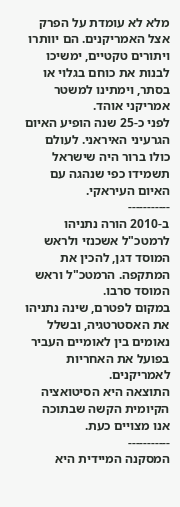מלא לא עומדת על הפרק אצל האמריקנים. הם יוותרו ויתורים טקטיים, ימשיכו לבנות את כוחם בגלוי או בסתר, וימתינו למשטר אמריקני אוהד.
לפני כ-25 שנה הופיע האיום הגרעיני האיראני. לעולם כולו ברור היה שישראל תשמידו כפי שנהגה עם האיום העיראקי.
‐--‐---‐---
ב-2010 הורה נתניהו לרמטכ"ל אשכנזי ולראש המוסד דגן, להכין את המתקפה. הרמטכ"ל וראש המוסד סרבו.
במקום לפטרם, שינה נתניהו את האסטרטגיה, ובשלל נאומים בין לאומיים העביר בפועל את האחריות לאמריקנים.
התוצאה היא הסיטואציה הקיומית הקשה שבתוכה אנו מצויים כעת.
‐--‐---‐---
המסקנה המיידית היא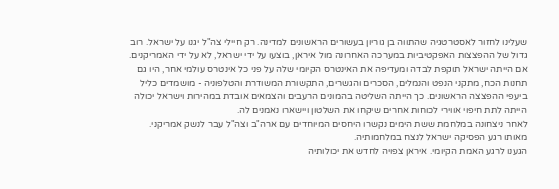שעלינו לחזור לאסטרטגיה שהתווה בן גוריון בעשורים הראשונים למדינה. רק חיילי צה"ל יגנו על ישראל. רוב גדול של ההפצצות האפקטיביות במערכה האחרונה מול איראן, בוצעו על ידי ישראל, לא על ידי האמריקנים. אם הייתה ישראל תוקפת לבדה ומעדיפה את האינטרס הקיומי שלה על פני כל אינטרס עולמי אחר, היו גם תחנות הכח, מתקני הנפט והנמלים, הסכרים והגשרים, התקשורת המשודרת והטלפוניה - מושמדים כליל ביעפי ההפצצה הראשונים. כך הייתה השליטה בהמונים הרעבים והצמאים אובדת במהירות וישראל יכולה הייתה לתת חיפוי אווירי לכוחות אחרים שיקחו את השלטון ויישארו נאמנים לה.
לאחר ניצחונה במלחמת ששת הימים נקשרו היחסים המיוחדים עם ארה"ב וצה"ל עבר לנשק אמריקני. מאותו רגע הפסיקה ישראל לנצח במלחמותיה.
הגענו לרגע האמת הקיומי. איראן צפויה לחדש את יכולותיה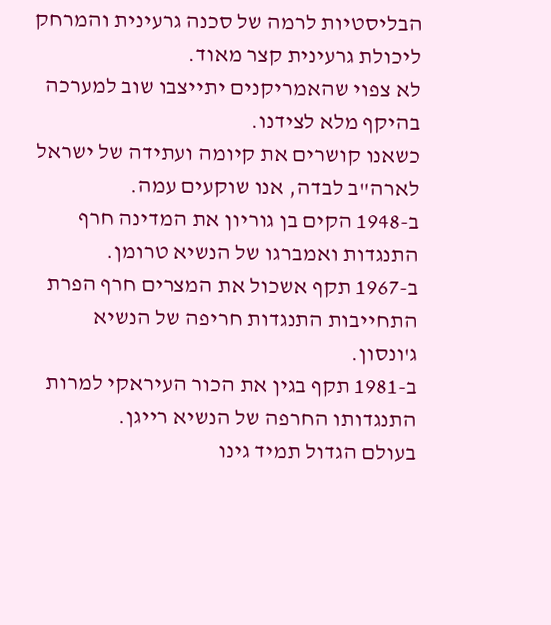הבליסטיות לרמה של סכנה גרעינית והמרחק ליכולת גרעינית קצר מאוד.
לא צפוי שהאמריקנים יתייצבו שוב למערכה בהיקף מלא לצידנו.
כשאנו קושרים את קיומה ועתידה של ישראל לארה"ב לבדה, אנו שוקעים עמה.
ב-1948 הקים בן גוריון את המדינה חרף התנגדות ואמברגו של הנשיא טרומן.
ב-1967 תקף אשכול את המצרים חרף הפרת התחייבות התנגדות חריפה של הנשיא ג'ונסון.
ב-1981 תקף בגין את הכור העיראקי למרות התנגדותו החרפה של הנשיא רייגן.
בעולם הגדול תמיד גינו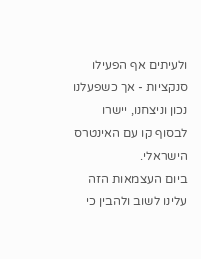ולעיתים אף הפעילו סנקציות - אך כשפעלנו נכון וניצחנו, יישרו לבסוף קו עם האינטרס הישראלי.
ביום העצמאות הזה עלינו לשוב ולהבין כי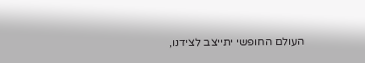העולם החופשי יתייצב לצידנו,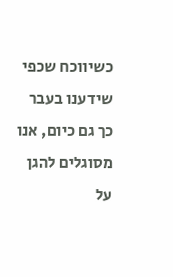כשיווכח שכפי שידענו בעבר כך גם כיום, אנו מסוגלים להגן על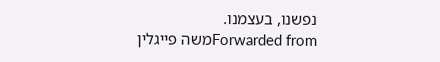נפשנו, בעצמנו.
Forwarded fromמשה פייגלין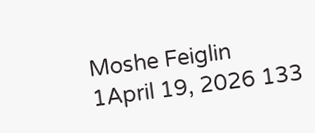Moshe Feiglin
1April 19, 2026 133